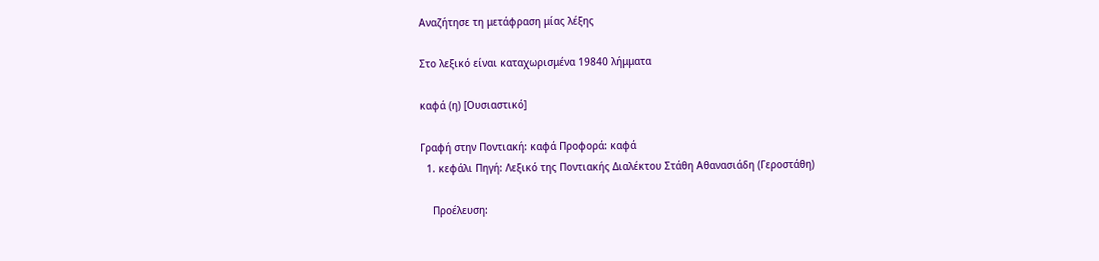Αναζήτησε τη μετάφραση μίας λέξης

Στο λεξικό είναι καταχωρισμένα 19840 λήμματα

καφά (η) [Ουσιαστικό]

Γραφή στην Ποντιακή: καφά Προφορά: καφά
  1. κεφάλι Πηγή: Λεξικό της Ποντιακής Διαλέκτου Στάθη Αθανασιάδη (Γεροστάθη)

    Προέλευση: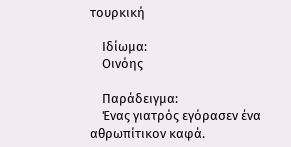τουρκική

    Ιδίωμα:
    Οινόης

    Παράδειγμα:
    Ένας γιατρός εγόρασεν ένα αθρωπίτικον καφά.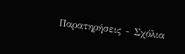Παρατηρήσεις - Σχόλια